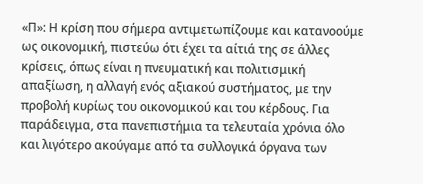«Π»: Η κρίση που σήμερα αντιμετωπίζουμε και κατανοούμε ως οικονομική, πιστεύω ότι έχει τα αίτιά της σε άλλες κρίσεις, όπως είναι η πνευματική και πολιτισμική απαξίωση, η αλλαγή ενός αξιακού συστήματος, με την προβολή κυρίως του οικονομικού και του κέρδους. Για παράδειγμα, στα πανεπιστήμια τα τελευταία χρόνια όλο και λιγότερο ακούγαμε από τα συλλογικά όργανα των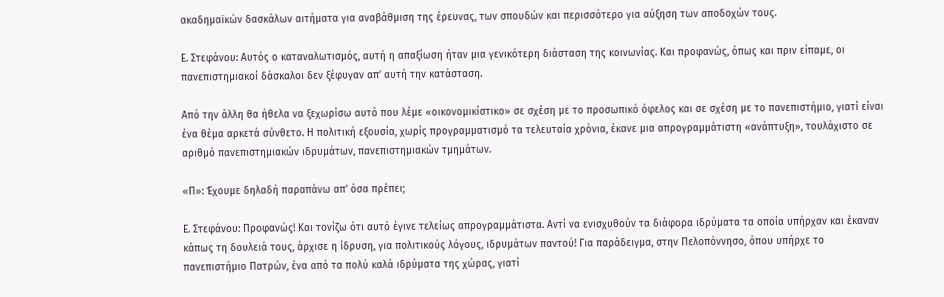ακαδημαϊκών δασκάλων αιτήματα για αναβάθμιση της έρευνας, των σπουδών και περισσότερο για αύξηση των αποδοχών τους.

Ε. Στεφάνου: Αυτός ο καταναλωτισμός, αυτή η απαξίωση ήταν μια γενικότερη διάσταση της κοινωνίας. Και προφανώς, όπως και πριν είπαμε, οι πανεπιστημιακοί δάσκαλοι δεν ξέφυγαν απʼ αυτή την κατάσταση.

Από την άλλη θα ήθελα να ξεχωρίσω αυτό που λέμε «οικονομικίστικο» σε σχέση με το προσωπικό όφελος και σε σχέση με το πανεπιστήμιο, γιατί είναι ένα θέμα αρκετά σύνθετο. Η πολιτική εξουσία, χωρίς προγραμματισμό τα τελευταία χρόνια, έκανε μια απρογραμμάτιστη «ανάπτυξη», τουλάχιστο σε αριθμό πανεπιστημιακών ιδρυμάτων, πανεπιστημιακών τμημάτων.

«Π»: Έχουμε δηλαδή παραπάνω απʼ όσα πρέπει;

Ε. Στεφάνου: Προφανώς! Και τονίζω ότι αυτό έγινε τελείως απρογραμμάτιστα. Αντί να ενισχυθούν τα διάφορα ιδρύματα τα οποία υπήρχαν και έκαναν κάπως τη δουλειά τους, άρχισε η ίδρυση, για πολιτικούς λόγους, ιδρυμάτων παντού! Για παράδειγμα, στην Πελοπόννησο, όπου υπήρχε το πανεπιστήμιο Πατρών, ένα από τα πολύ καλά ιδρύματα της χώρας, γιατί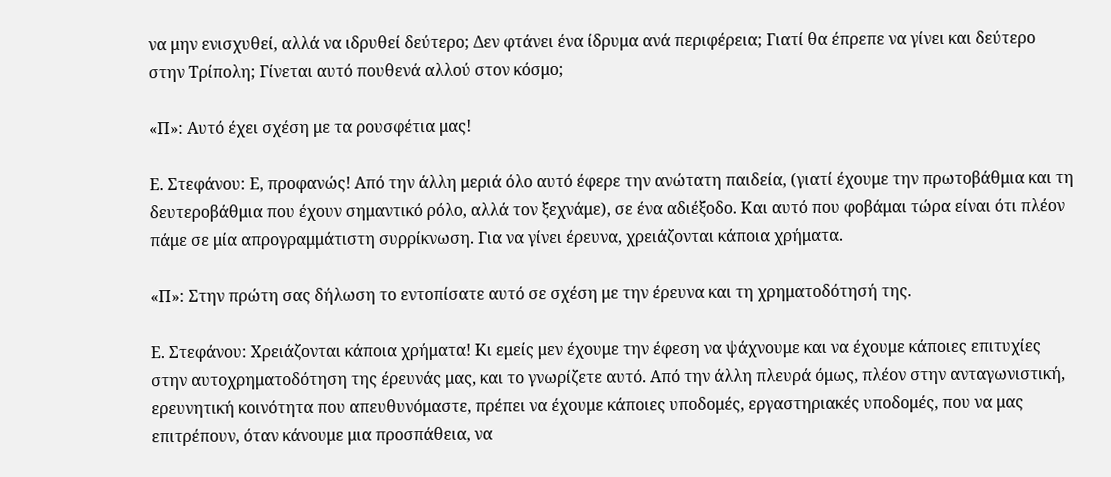να μην ενισχυθεί, αλλά να ιδρυθεί δεύτερο; Δεν φτάνει ένα ίδρυμα ανά περιφέρεια; Γιατί θα έπρεπε να γίνει και δεύτερο στην Τρίπολη; Γίνεται αυτό πουθενά αλλού στον κόσμο;

«Π»: Αυτό έχει σχέση με τα ρουσφέτια μας!

Ε. Στεφάνου: Ε, προφανώς! Από την άλλη μεριά όλο αυτό έφερε την ανώτατη παιδεία, (γιατί έχουμε την πρωτοβάθμια και τη δευτεροβάθμια που έχουν σημαντικό ρόλο, αλλά τον ξεχνάμε), σε ένα αδιέξοδο. Και αυτό που φοβάμαι τώρα είναι ότι πλέον πάμε σε μία απρογραμμάτιστη συρρίκνωση. Για να γίνει έρευνα, χρειάζονται κάποια χρήματα.

«Π»: Στην πρώτη σας δήλωση το εντοπίσατε αυτό σε σχέση με την έρευνα και τη χρηματοδότησή της.

Ε. Στεφάνου: Χρειάζονται κάποια χρήματα! Κι εμείς μεν έχουμε την έφεση να ψάχνουμε και να έχουμε κάποιες επιτυχίες στην αυτοχρηματοδότηση της έρευνάς μας, και το γνωρίζετε αυτό. Από την άλλη πλευρά όμως, πλέον στην ανταγωνιστική, ερευνητική κοινότητα που απευθυνόμαστε, πρέπει να έχουμε κάποιες υποδομές, εργαστηριακές υποδομές, που να μας επιτρέπουν, όταν κάνουμε μια προσπάθεια, να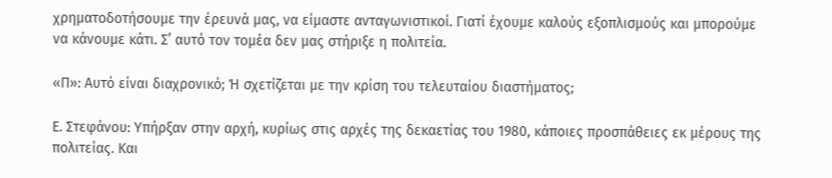χρηματοδοτήσουμε την έρευνά μας, να είμαστε ανταγωνιστικοί. Γιατί έχουμε καλούς εξοπλισμούς και μπορούμε να κάνουμε κάτι. Σʼ αυτό τον τομέα δεν μας στήριξε η πολιτεία.

«Π»: Αυτό είναι διαχρονικό; Ή σχετίζεται με την κρίση του τελευταίου διαστήματος;

Ε. Στεφάνου: Υπήρξαν στην αρχή, κυρίως στις αρχές της δεκαετίας του 1980, κάποιες προσπάθειες εκ μέρους της πολιτείας. Και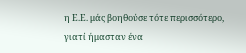η Ε.Ε. μάς βοηθούσε τότε περισσότερο, γιατί ήμασταν ένα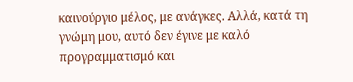καινούργιο μέλος, με ανάγκες. Αλλά, κατά τη γνώμη μου, αυτό δεν έγινε με καλό προγραμματισμό και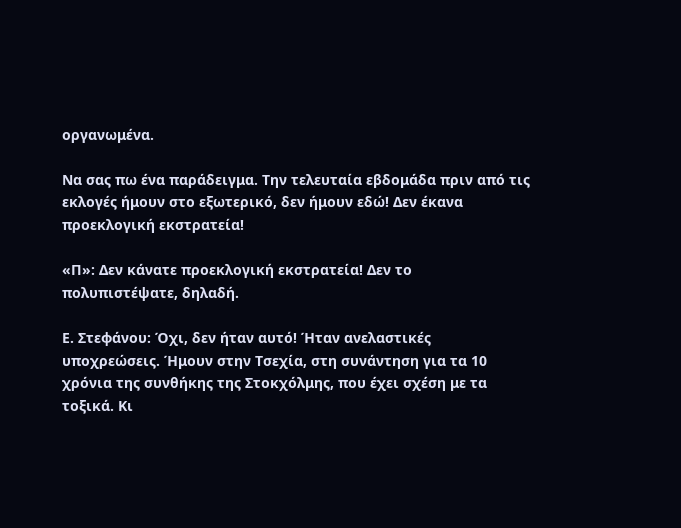οργανωμένα.

Να σας πω ένα παράδειγμα. Την τελευταία εβδομάδα πριν από τις εκλογές ήμουν στο εξωτερικό, δεν ήμουν εδώ! Δεν έκανα προεκλογική εκστρατεία!

«Π»: Δεν κάνατε προεκλογική εκστρατεία! Δεν το πολυπιστέψατε, δηλαδή.

Ε. Στεφάνου: Όχι, δεν ήταν αυτό! Ήταν ανελαστικές υποχρεώσεις. Ήμουν στην Τσεχία, στη συνάντηση για τα 10 χρόνια της συνθήκης της Στοκχόλμης, που έχει σχέση με τα τοξικά. Κι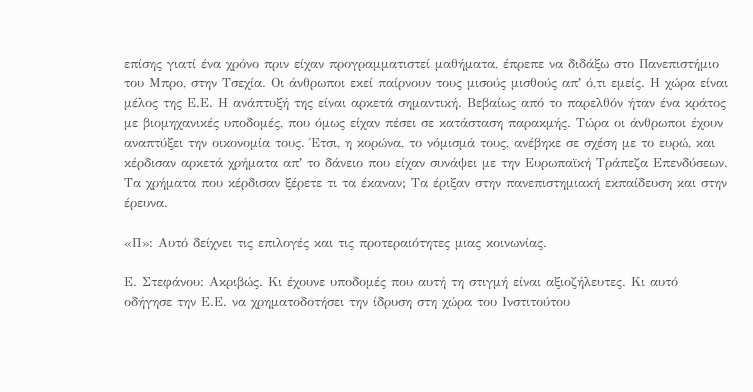επίσης γιατί ένα χρόνο πριν είχαν προγραμματιστεί μαθήματα, έπρεπε να διδάξω στο Πανεπιστήμιο του Μπρο, στην Τσεχία. Οι άνθρωποι εκεί παίρνουν τους μισούς μισθούς απʼ ό,τι εμείς. Η χώρα είναι μέλος της Ε.Ε. Η ανάπτυξή της είναι αρκετά σημαντική. Βεβαίως από το παρελθόν ήταν ένα κράτος με βιομηχανικές υποδομές, που όμως είχαν πέσει σε κατάσταση παρακμής. Τώρα οι άνθρωποι έχουν αναπτύξει την οικονομία τους. Έτσι, η κορώνα, το νόμισμά τους, ανέβηκε σε σχέση με το ευρώ, και κέρδισαν αρκετά χρήματα απʼ το δάνειο που είχαν συνάψει με την Ευρωπαϊκή Τράπεζα Επενδύσεων. Τα χρήματα που κέρδισαν ξέρετε τι τα έκαναν; Τα έριξαν στην πανεπιστημιακή εκπαίδευση και στην έρευνα.

«Π»: Αυτό δείχνει τις επιλογές και τις προτεραιότητες μιας κοινωνίας.

Ε. Στεφάνου: Ακριβώς. Κι έχουνε υποδομές που αυτή τη στιγμή είναι αξιοζήλευτες. Κι αυτό οδήγησε την Ε.Ε. να χρηματοδοτήσει την ίδρυση στη χώρα του Ινστιτούτου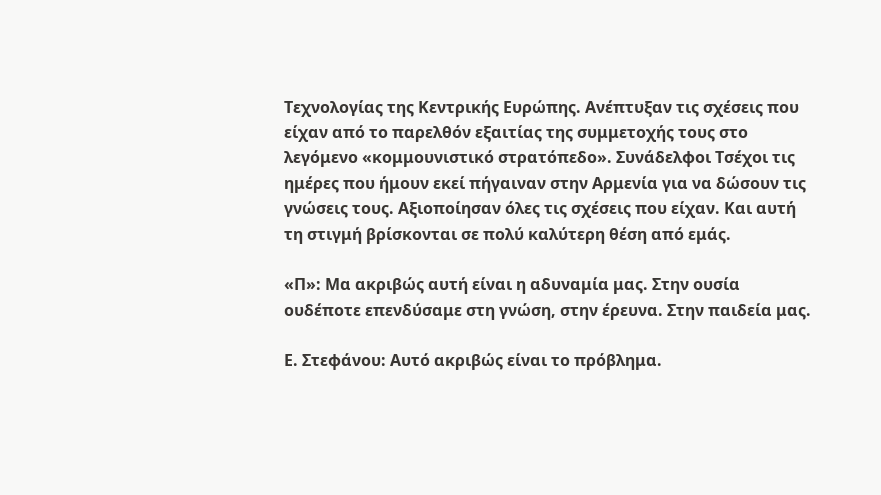Τεχνολογίας της Κεντρικής Ευρώπης. Ανέπτυξαν τις σχέσεις που είχαν από το παρελθόν εξαιτίας της συμμετοχής τους στο λεγόμενο «κομμουνιστικό στρατόπεδο». Συνάδελφοι Τσέχοι τις ημέρες που ήμουν εκεί πήγαιναν στην Αρμενία για να δώσουν τις γνώσεις τους. Αξιοποίησαν όλες τις σχέσεις που είχαν. Και αυτή τη στιγμή βρίσκονται σε πολύ καλύτερη θέση από εμάς.

«Π»: Μα ακριβώς αυτή είναι η αδυναμία μας. Στην ουσία ουδέποτε επενδύσαμε στη γνώση, στην έρευνα. Στην παιδεία μας.

Ε. Στεφάνου: Αυτό ακριβώς είναι το πρόβλημα.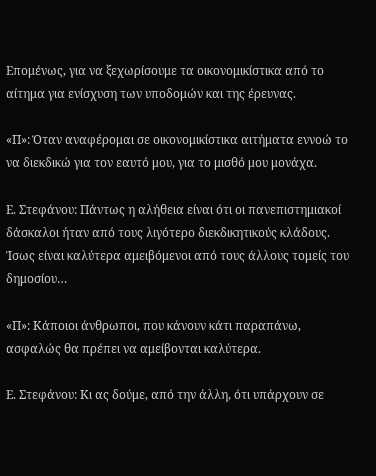Επομένως, για να ξεχωρίσουμε τα οικονομικίστικα από το αίτημα για ενίσχυση των υποδομών και της έρευνας.

«Π»: Όταν αναφέρομαι σε οικονομικίστικα αιτήματα εννοώ το να διεκδικώ για τον εαυτό μου, για το μισθό μου μονάχα.

Ε. Στεφάνου: Πάντως η αλήθεια είναι ότι οι πανεπιστημιακοί δάσκαλοι ήταν από τους λιγότερο διεκδικητικούς κλάδους. Ίσως είναι καλύτερα αμειβόμενοι από τους άλλους τομείς του δημοσίου…

«Π»: Κάποιοι άνθρωποι, που κάνουν κάτι παραπάνω, ασφαλώς θα πρέπει να αμείβονται καλύτερα.

Ε. Στεφάνου: Κι ας δούμε, από την άλλη, ότι υπάρχουν σε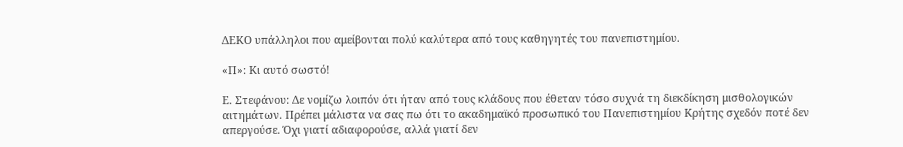ΔΕΚΟ υπάλληλοι που αμείβονται πολύ καλύτερα από τους καθηγητές του πανεπιστημίου.

«Π»: Κι αυτό σωστό!

Ε. Στεφάνου: Δε νομίζω λοιπόν ότι ήταν από τους κλάδους που έθεταν τόσο συχνά τη διεκδίκηση μισθολογικών αιτημάτων. Πρέπει μάλιστα να σας πω ότι το ακαδημαϊκό προσωπικό του Πανεπιστημίου Κρήτης σχεδόν ποτέ δεν απεργούσε. Όχι γιατί αδιαφορούσε, αλλά γιατί δεν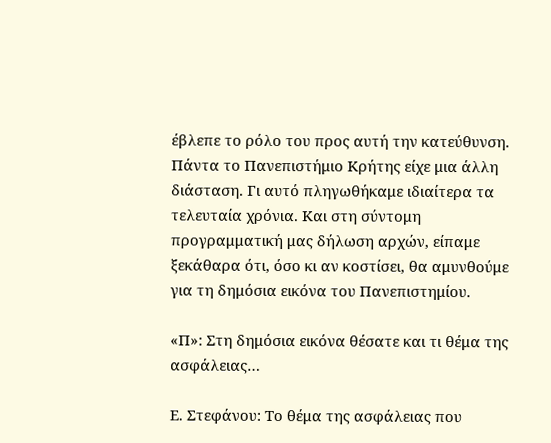έβλεπε το ρόλο του προς αυτή την κατεύθυνση. Πάντα το Πανεπιστήμιο Κρήτης είχε μια άλλη διάσταση. Γι αυτό πληγωθήκαμε ιδιαίτερα τα τελευταία χρόνια. Και στη σύντομη προγραμματική μας δήλωση αρχών, είπαμε ξεκάθαρα ότι, όσο κι αν κοστίσει, θα αμυνθούμε για τη δημόσια εικόνα του Πανεπιστημίου.

«Π»: Στη δημόσια εικόνα θέσατε και τι θέμα της ασφάλειας…

Ε. Στεφάνου: Το θέμα της ασφάλειας που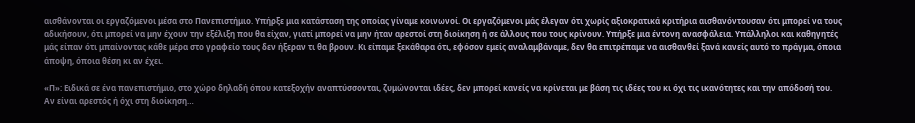αισθάνονται οι εργαζόμενοι μέσα στο Πανεπιστήμιο. Υπήρξε μια κατάσταση της οποίας γίναμε κοινωνοί. Οι εργαζόμενοι μάς έλεγαν ότι χωρίς αξιοκρατικά κριτήρια αισθανόντουσαν ότι μπορεί να τους αδικήσουν, ότι μπορεί να μην έχουν την εξέλιξη που θα είχαν, γιατί μπορεί να μην ήταν αρεστοί στη διοίκηση ή σε άλλους που τους κρίνουν. Υπήρξε μια έντονη ανασφάλεια. Υπάλληλοι και καθηγητές μάς είπαν ότι μπαίνοντας κάθε μέρα στο γραφείο τους δεν ήξεραν τι θα βρουν. Κι είπαμε ξεκάθαρα ότι, εφόσον εμείς αναλαμβάναμε, δεν θα επιτρέπαμε να αισθανθεί ξανά κανείς αυτό το πράγμα, όποια άποψη, όποια θέση κι αν έχει.

«Π»: Ειδικά σε ένα πανεπιστήμιο, στο χώρο δηλαδή όπου κατεξοχήν αναπτύσσονται, ζυμώνονται ιδέες, δεν μπορεί κανείς να κρίνεται με βάση τις ιδέες του κι όχι τις ικανότητες και την απόδοσή του. Αν είναι αρεστός ή όχι στη διοίκηση…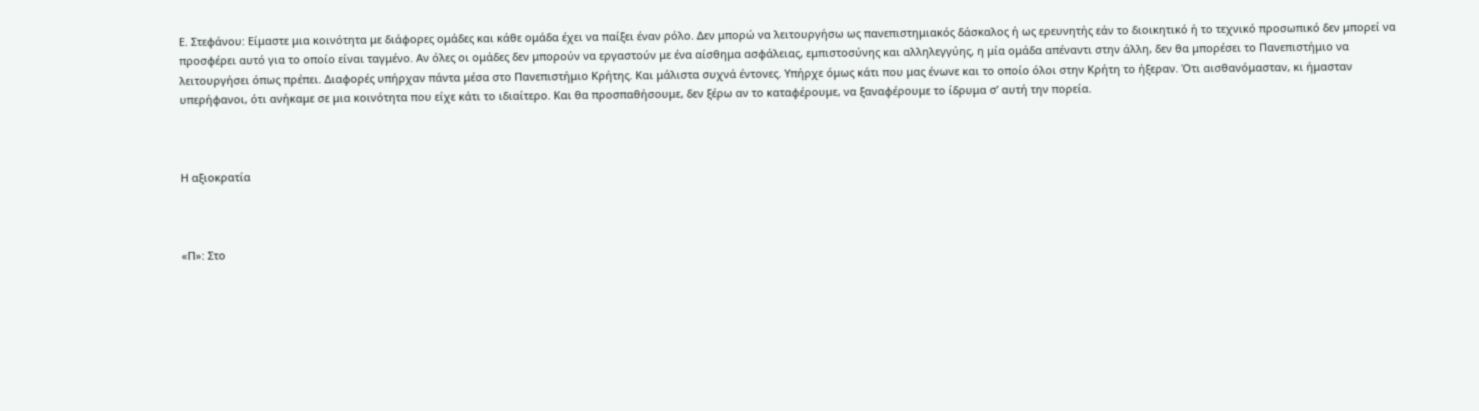Ε. Στεφάνου: Είμαστε μια κοινότητα με διάφορες ομάδες και κάθε ομάδα έχει να παίξει έναν ρόλο. Δεν μπορώ να λειτουργήσω ως πανεπιστημιακός δάσκαλος ή ως ερευνητής εάν το διοικητικό ή το τεχνικό προσωπικό δεν μπορεί να προσφέρει αυτό για το οποίο είναι ταγμένο. Αν όλες οι ομάδες δεν μπορούν να εργαστούν με ένα αίσθημα ασφάλειας, εμπιστοσύνης και αλληλεγγύης, η μία ομάδα απέναντι στην άλλη, δεν θα μπορέσει το Πανεπιστήμιο να λειτουργήσει όπως πρέπει. Διαφορές υπήρχαν πάντα μέσα στο Πανεπιστήμιο Κρήτης. Και μάλιστα συχνά έντονες. Υπήρχε όμως κάτι που μας ένωνε και το οποίο όλοι στην Κρήτη το ήξεραν. Ότι αισθανόμασταν, κι ήμασταν υπερήφανοι, ότι ανήκαμε σε μια κοινότητα που είχε κάτι το ιδιαίτερο. Και θα προσπαθήσουμε, δεν ξέρω αν το καταφέρουμε, να ξαναφέρουμε το ίδρυμα σʼ αυτή την πορεία.



Η αξιοκρατία



«Π»: Στο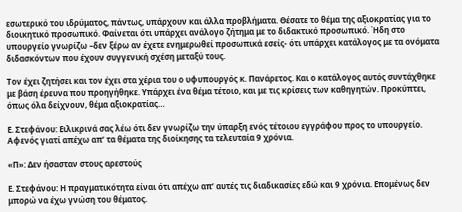εσωτερικό του ιδρύματος, πάντως, υπάρχουν και άλλα προβλήματα. Θέσατε το θέμα της αξιοκρατίας για το διοικητικό προσωπικό. Φαίνεται ότι υπάρχει ανάλογο ζήτημα με το διδακτικό προσωπικό. Ήδη στο υπουργείο γνωρίζω –δεν ξέρω αν έχετε ενημερωθεί προσωπικά εσείς- ότι υπάρχει κατάλογος με τα ονόματα διδασκόντων που έχουν συγγενική σχέση μεταξύ τους.

Τον έχει ζητήσει και τον έχει στα χέρια του ο υφυπουργός κ. Πανάρετος. Και ο κατάλογος αυτός συντάχθηκε με βάση έρευνα που προηγήθηκε. Υπάρχει ένα θέμα τέτοιο, και με τις κρίσεις των καθηγητών. Προκύπτει, όπως όλα δείχνουν, θέμα αξιοκρατίας…

Ε. Στεφάνου: Ειλικρινά σας λέω ότι δεν γνωρίζω την ύπαρξη ενός τέτοιου εγγράφου προς το υπουργείο. Αφενός γιατί απέχω απʼ τα θέματα της διοίκησης τα τελευταία 9 χρόνια.

«Π»: Δεν ήσασταν στους αρεστούς

Ε. Στεφάνου: Η πραγματικότητα είναι ότι απέχω απʼ αυτές τις διαδικασίες εδώ και 9 χρόνια. Επομένως δεν μπορώ να έχω γνώση του θέματος.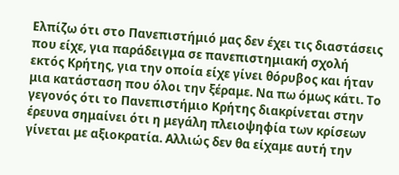Ελπίζω ότι στο Πανεπιστήμιό μας δεν έχει τις διαστάσεις που είχε, για παράδειγμα σε πανεπιστημιακή σχολή εκτός Κρήτης, για την οποία είχε γίνει θόρυβος και ήταν μια κατάσταση που όλοι την ξέραμε. Να πω όμως κάτι. Το γεγονός ότι το Πανεπιστήμιο Κρήτης διακρίνεται στην έρευνα σημαίνει ότι η μεγάλη πλειοψηφία των κρίσεων γίνεται με αξιοκρατία. Αλλιώς δεν θα είχαμε αυτή την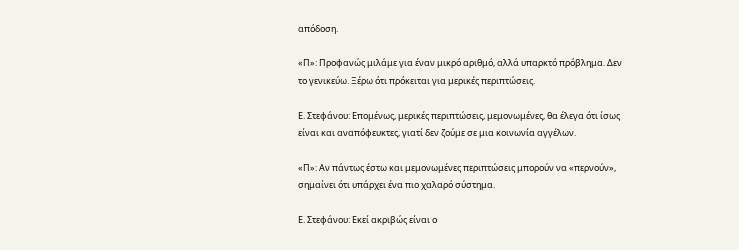απόδοση.

«Π»: Προφανώς μιλάμε για έναν μικρό αριθμό, αλλά υπαρκτό πρόβλημα. Δεν το γενικεύω. Ξέρω ότι πρόκειται για μερικές περιπτώσεις.

Ε. Στεφάνου: Επομένως, μερικές περιπτώσεις, μεμονωμένες, θα έλεγα ότι ίσως είναι και αναπόφευκτες, γιατί δεν ζούμε σε μια κοινωνία αγγέλων.

«Π»: Αν πάντως έστω και μεμονωμένες περιπτώσεις μπορούν να «περνούν», σημαίνει ότι υπάρχει ένα πιο χαλαρό σύστημα.

Ε. Στεφάνου: Εκεί ακριβώς είναι ο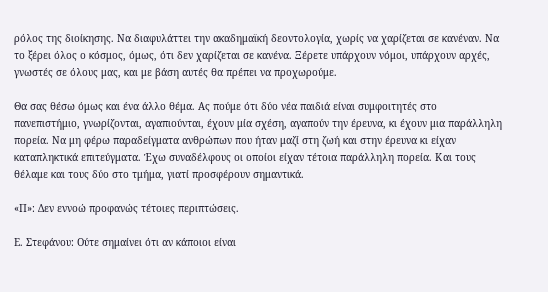ρόλος της διοίκησης. Να διαφυλάττει την ακαδημαϊκή δεοντολογία, χωρίς να χαρίζεται σε κανέναν. Να το ξέρει όλος ο κόσμος, όμως, ότι δεν χαρίζεται σε κανένα. Ξέρετε υπάρχουν νόμοι, υπάρχουν αρχές, γνωστές σε όλους μας, και με βάση αυτές θα πρέπει να προχωρούμε.

Θα σας θέσω όμως και ένα άλλο θέμα. Ας πούμε ότι δύο νέα παιδιά είναι συμφοιτητές στο πανεπιστήμιο, γνωρίζονται, αγαπιούνται, έχουν μία σχέση, αγαπούν την έρευνα, κι έχουν μια παράλληλη πορεία. Να μη φέρω παραδείγματα ανθρώπων που ήταν μαζί στη ζωή και στην έρευνα κι είχαν καταπληκτικά επιτεύγματα. Έχω συναδέλφους οι οποίοι είχαν τέτοια παράλληλη πορεία. Και τους θέλαμε και τους δύο στο τμήμα, γιατί προσφέρουν σημαντικά.

«Π»: Δεν εννοώ προφανώς τέτοιες περιπτώσεις.

Ε. Στεφάνου: Ούτε σημαίνει ότι αν κάποιοι είναι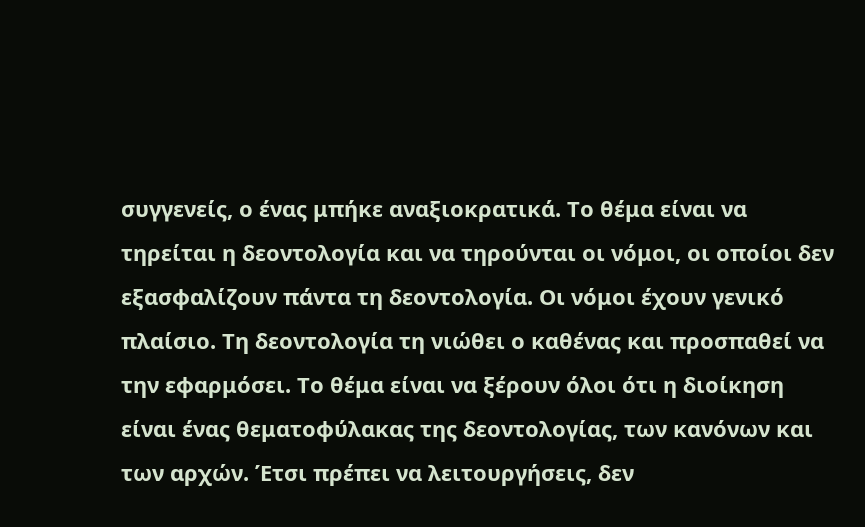συγγενείς, ο ένας μπήκε αναξιοκρατικά. Το θέμα είναι να τηρείται η δεοντολογία και να τηρούνται οι νόμοι, οι οποίοι δεν εξασφαλίζουν πάντα τη δεοντολογία. Οι νόμοι έχουν γενικό πλαίσιο. Τη δεοντολογία τη νιώθει ο καθένας και προσπαθεί να την εφαρμόσει. Το θέμα είναι να ξέρουν όλοι ότι η διοίκηση είναι ένας θεματοφύλακας της δεοντολογίας, των κανόνων και των αρχών. Έτσι πρέπει να λειτουργήσεις, δεν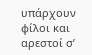υπάρχουν φίλοι και αρεστοί σʼ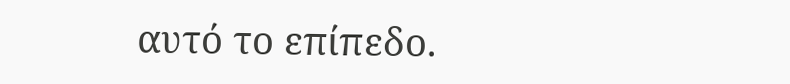αυτό το επίπεδο.